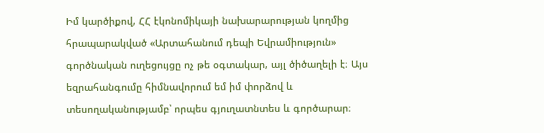Իմ կարծիքով, ՀՀ էկոնոմիկայի նախարարության կողմից հրապարակված «Արտահանում դեպի Եվրամիություն» գործնական ուղեցույցը ոչ թե օգտակար, այլ ծիծաղելի է։ Այս եզրահանգումը հիմնավորում եմ իմ փորձով և տեսողականությամբ՝ որպես գյուղատնտես և գործարար։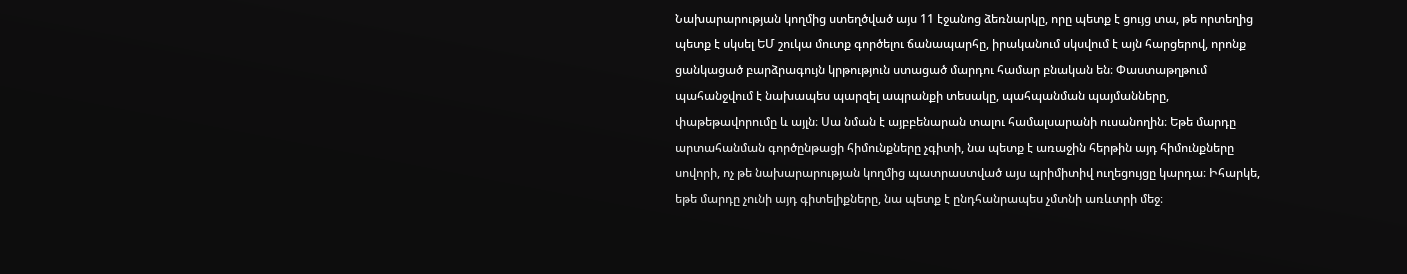Նախարարության կողմից ստեղծված այս 11 էջանոց ձեռնարկը, որը պետք է ցույց տա, թե որտեղից պետք է սկսել ԵՄ շուկա մուտք գործելու ճանապարհը, իրականում սկսվում է այն հարցերով, որոնք ցանկացած բարձրագույն կրթություն ստացած մարդու համար բնական են։ Փաստաթղթում պահանջվում է նախապես պարզել ապրանքի տեսակը, պահպանման պայմանները, փաթեթավորումը և այլն։ Սա նման է այբբենարան տալու համալսարանի ուսանողին։ Եթե մարդը արտահանման գործընթացի հիմունքները չգիտի, նա պետք է առաջին հերթին այդ հիմունքները սովորի, ոչ թե նախարարության կողմից պատրաստված այս պրիմիտիվ ուղեցույցը կարդա։ Իհարկե, եթե մարդը չունի այդ գիտելիքները, նա պետք է ընդհանրապես չմտնի առևտրի մեջ։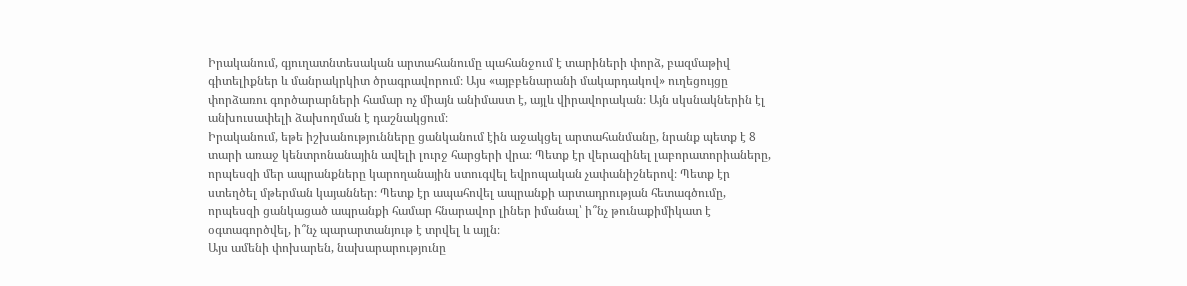Իրականում, գյուղատնտեսական արտահանումը պահանջում է տարիների փորձ, բազմաթիվ գիտելիքներ և մանրակրկիտ ծրագրավորում։ Այս «այբբենարանի մակարդակով» ուղեցույցը փորձառու գործարարների համար ոչ միայն անիմաստ է, այլև վիրավորական։ Այն սկսնակներին էլ անխուսափելի ձախողման է դաշնակցում։
Իրականում, եթե իշխանությունները ցանկանում էին աջակցել արտահանմանը, նրանք պետք է 8 տարի առաջ կենտրոնանային ավելի լուրջ հարցերի վրա։ Պետք էր վերազինել լաբորատորիաները, որպեսզի մեր ապրանքները կարողանային ստուգվել եվրոպական չափանիշներով։ Պետք էր ստեղծել մթերման կայաններ։ Պետք էր ապահովել ապրանքի արտադրության հետագծումը, որպեսզի ցանկացած ապրանքի համար հնարավոր լիներ իմանալ՝ ի՞նչ թունաքիմիկատ է օգտագործվել, ի՞նչ պարարտանյութ է տրվել և այլն։
Այս ամենի փոխարեն, նախարարությունը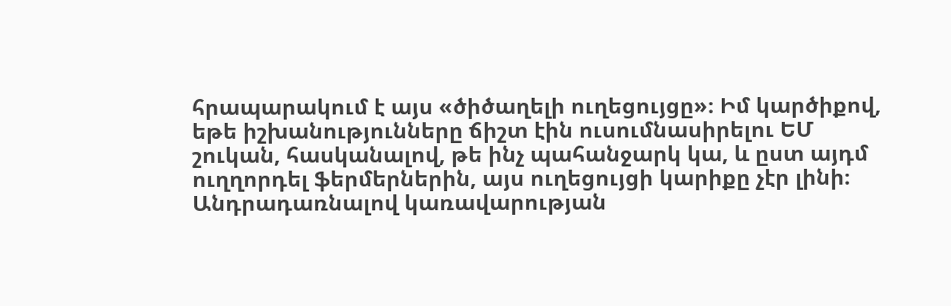հրապարակում է այս «ծիծաղելի ուղեցույցը»։ Իմ կարծիքով, եթե իշխանությունները ճիշտ էին ուսումնասիրելու ԵՄ շուկան, հասկանալով, թե ինչ պահանջարկ կա, և ըստ այդմ ուղղորդել ֆերմերներին, այս ուղեցույցի կարիքը չէր լինի։
Անդրադառնալով կառավարության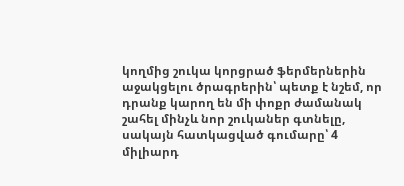կողմից շուկա կորցրած ֆերմերներին աջակցելու ծրագրերին՝ պետք է նշեմ, որ դրանք կարող են մի փոքր ժամանակ շահել մինչև նոր շուկաներ գտնելը, սակայն հատկացված գումարը՝ 4 միլիարդ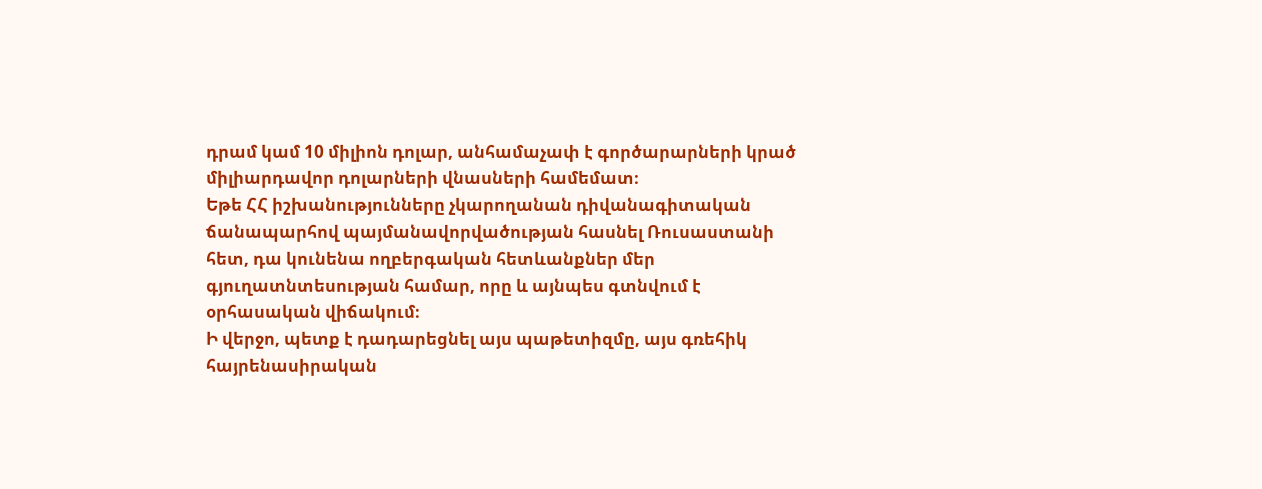դրամ կամ 10 միլիոն դոլար, անհամաչափ է գործարարների կրած միլիարդավոր դոլարների վնասների համեմատ։
Եթե ՀՀ իշխանությունները չկարողանան դիվանագիտական ճանապարհով պայմանավորվածության հասնել Ռուսաստանի հետ, դա կունենա ողբերգական հետևանքներ մեր գյուղատնտեսության համար, որը և այնպես գտնվում է օրհասական վիճակում։
Ի վերջո, պետք է դադարեցնել այս պաթետիզմը, այս գռեհիկ հայրենասիրական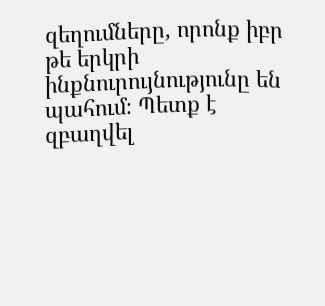զեղումները, որոնք իբր թե երկրի ինքնուրույնությունը են պահում։ Պետք է զբաղվել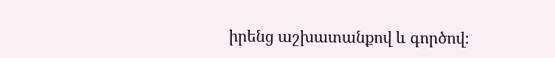իրենց աշխատանքով և գործով։